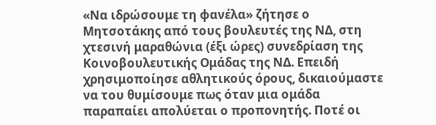«Να ιδρώσουμε τη φανέλα» ζήτησε ο Μητσοτάκης από τους βουλευτές της ΝΔ, στη χτεσινή μαραθώνια (έξι ώρες) συνεδρίαση της Κοινοβουλευτικής Ομάδας της ΝΔ. Επειδή χρησιμοποίησε αθλητικούς όρους, δικαιούμαστε να του θυμίσουμε πως όταν μια ομάδα παραπαίει απολύεται ο προπονητής. Ποτέ οι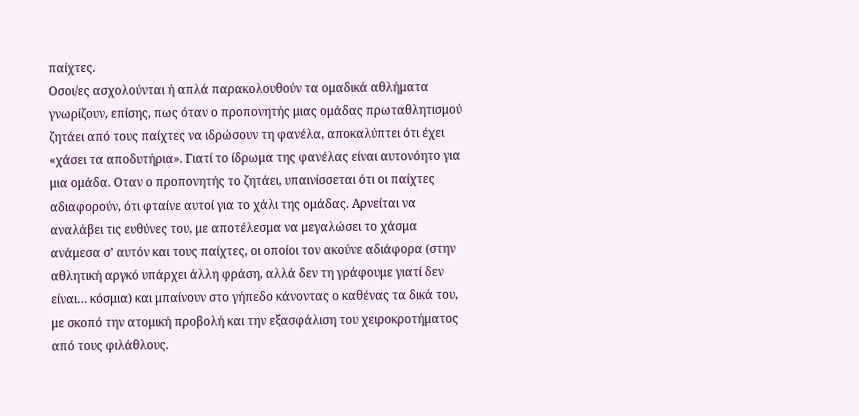παίχτες.
Οσοι/ες ασχολούνται ή απλά παρακολουθούν τα ομαδικά αθλήματα γνωρίζουν, επίσης, πως όταν ο προπονητής μιας ομάδας πρωταθλητισμού ζητάει από τους παίχτες να ιδρώσουν τη φανέλα, αποκαλύπτει ότι έχει «χάσει τα αποδυτήρια». Γιατί το ίδρωμα της φανέλας είναι αυτονόητο για μια ομάδα. Οταν ο προπονητής το ζητάει, υπαινίσσεται ότι οι παίχτες αδιαφορούν, ότι φταίνε αυτοί για το χάλι της ομάδας. Αρνείται να αναλάβει τις ευθύνες του, με αποτέλεσμα να μεγαλώσει το χάσμα ανάμεσα σ’ αυτόν και τους παίχτες, οι οποίοι τον ακούνε αδιάφορα (στην αθλητική αργκό υπάρχει άλλη φράση, αλλά δεν τη γράφουμε γιατί δεν είναι… κόσμια) και μπαίνουν στο γήπεδο κάνοντας ο καθένας τα δικά του, με σκοπό την ατομική προβολή και την εξασφάλιση του χειροκροτήματος από τους φιλάθλους.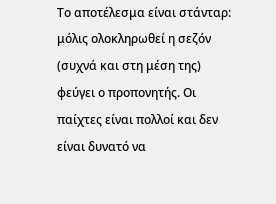Το αποτέλεσμα είναι στάνταρ: μόλις ολοκληρωθεί η σεζόν (συχνά και στη μέση της) φεύγει ο προπονητής. Οι παίχτες είναι πολλοί και δεν είναι δυνατό να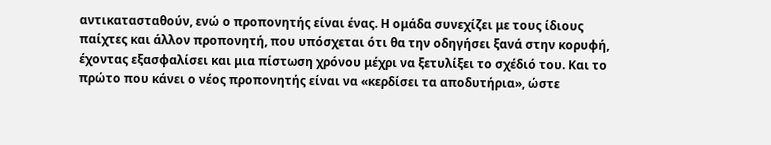αντικατασταθούν, ενώ ο προπονητής είναι ένας. Η ομάδα συνεχίζει με τους ίδιους παίχτες και άλλον προπονητή, που υπόσχεται ότι θα την οδηγήσει ξανά στην κορυφή, έχοντας εξασφαλίσει και μια πίστωση χρόνου μέχρι να ξετυλίξει το σχέδιό του. Και το πρώτο που κάνει ο νέος προπονητής είναι να «κερδίσει τα αποδυτήρια», ώστε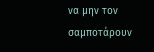να μην τον σαμποτάρουν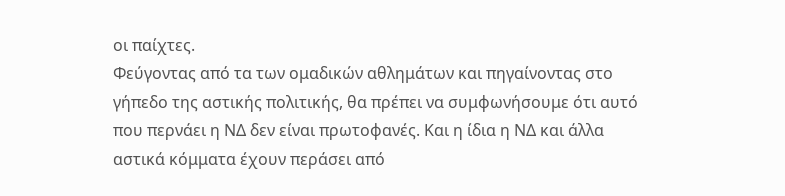οι παίχτες.
Φεύγοντας από τα των ομαδικών αθλημάτων και πηγαίνοντας στο γήπεδο της αστικής πολιτικής, θα πρέπει να συμφωνήσουμε ότι αυτό που περνάει η ΝΔ δεν είναι πρωτοφανές. Και η ίδια η ΝΔ και άλλα αστικά κόμματα έχουν περάσει από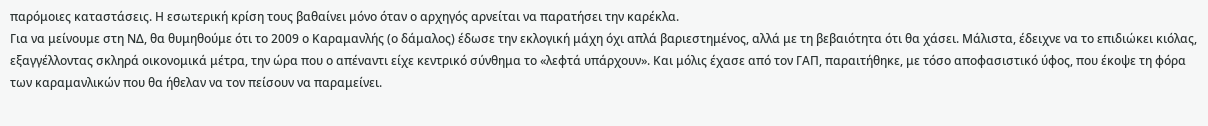παρόμοιες καταστάσεις. Η εσωτερική κρίση τους βαθαίνει μόνο όταν ο αρχηγός αρνείται να παρατήσει την καρέκλα.
Για να μείνουμε στη ΝΔ, θα θυμηθούμε ότι το 2009 ο Καραμανλής (ο δάμαλος) έδωσε την εκλογική μάχη όχι απλά βαριεστημένος, αλλά με τη βεβαιότητα ότι θα χάσει. Μάλιστα, έδειχνε να το επιδιώκει κιόλας, εξαγγέλλοντας σκληρά οικονομικά μέτρα, την ώρα που ο απέναντι είχε κεντρικό σύνθημα το «λεφτά υπάρχουν». Και μόλις έχασε από τον ΓΑΠ, παραιτήθηκε, με τόσο αποφασιστικό ύφος, που έκοψε τη φόρα των καραμανλικών που θα ήθελαν να τον πείσουν να παραμείνει.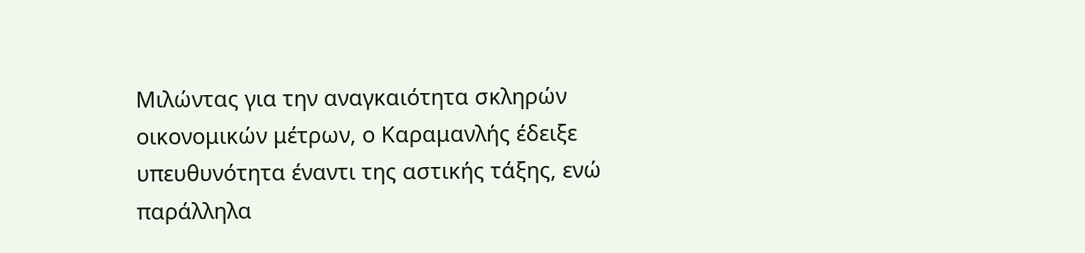Μιλώντας για την αναγκαιότητα σκληρών οικονομικών μέτρων, ο Καραμανλής έδειξε υπευθυνότητα έναντι της αστικής τάξης, ενώ παράλληλα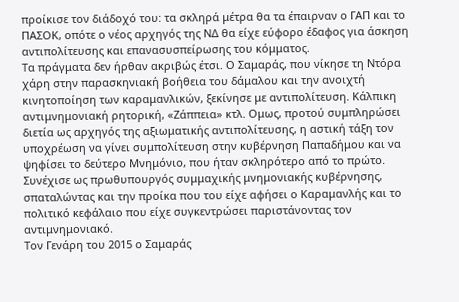προίκισε τον διάδοχό του: τα σκληρά μέτρα θα τα έπαιρναν ο ΓΑΠ και το ΠΑΣΟΚ, οπότε ο νέος αρχηγός της ΝΔ θα είχε εύφορο έδαφος για άσκηση αντιπολίτευσης και επανασυσπείρωσης του κόμματος.
Τα πράγματα δεν ήρθαν ακριβώς έτσι. Ο Σαμαράς, που νίκησε τη Ντόρα χάρη στην παρασκηνιακή βοήθεια του δάμαλου και την ανοιχτή κινητοποίηση των καραμανλικών, ξεκίνησε με αντιπολίτευση. Κάλπικη αντιμνημονιακή ρητορική, «Ζάππεια» κτλ. Ομως, προτού συμπληρώσει διετία ως αρχηγός της αξιωματικής αντιπολίτευσης, η αστική τάξη τον υποχρέωση να γίνει συμπολίτευση στην κυβέρνηση Παπαδήμου και να ψηφίσει το δεύτερο Μνημόνιο, που ήταν σκληρότερο από το πρώτο. Συνέχισε ως πρωθυπουργός συμμαχικής μνημονιακής κυβέρνησης, σπαταλώντας και την προίκα που του είχε αφήσει ο Καραμανλής και το πολιτικό κεφάλαιο που είχε συγκεντρώσει παριστάνοντας τον αντιμνημονιακό.
Τον Γενάρη του 2015 ο Σαμαράς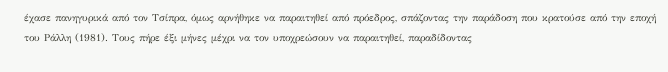έχασε πανηγυρικά από τον Τσίπρα, όμως αρνήθηκε να παραιτηθεί από πρόεδρος, σπάζοντας την παράδοση που κρατούσε από την εποχή του Ράλλη (1981). Τους πήρε έξι μήνες μέχρι να τον υποχρεώσουν να παραιτηθεί, παραδίδοντας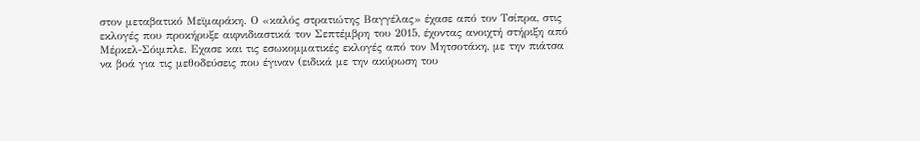στον μεταβατικό Μεϊμαράκη. Ο «καλός στρατιώτης Βαγγέλας» έχασε από τον Τσίπρα, στις εκλογές που προκήρυξε αιφνιδιαστικά τον Σεπτέμβρη του 2015, έχοντας ανοιχτή στήριξη από Μέρκελ-Σόιμπλε. Εχασε και τις εσωκομματικές εκλογές από τον Μητσοτάκη, με την πιάτσα να βοά για τις μεθοδεύσεις που έγιναν (ειδικά με την ακύρωση του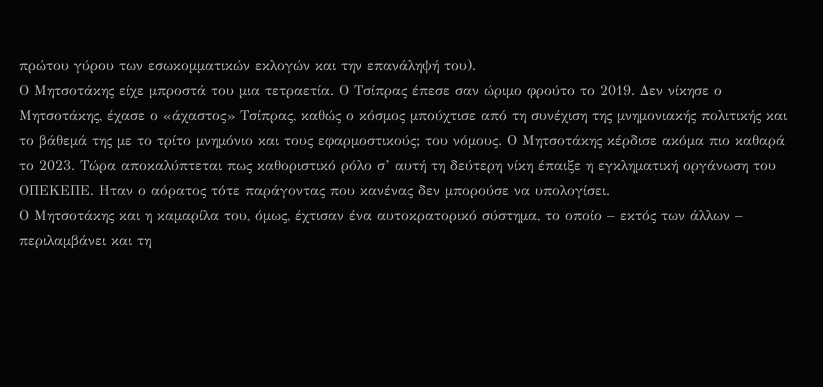πρώτου γύρου των εσωκομματικών εκλογών και την επανάληψή του).
Ο Μητσοτάκης είχε μπροστά του μια τετραετία. Ο Τσίπρας έπεσε σαν ώριμο φρούτο το 2019. Δεν νίκησε ο Μητσοτάκης, έχασε ο «άχαστος» Τσίπρας, καθώς ο κόσμος μπούχτισε από τη συνέχιση της μνημονιακής πολιτικής και το βάθεμά της με το τρίτο μνημόνιο και τους εφαρμοστικούς; του νόμους. Ο Μητσοτάκης κέρδισε ακόμα πιο καθαρά το 2023. Τώρα αποκαλύπτεται πως καθοριστικό ρόλο σ’ αυτή τη δεύτερη νίκη έπαιξε η εγκληματική οργάνωση του ΟΠΕΚΕΠΕ. Ηταν ο αόρατος τότε παράγοντας που κανένας δεν μπορούσε να υπολογίσει.
Ο Μητσοτάκης και η καμαρίλα του, όμως, έχτισαν ένα αυτοκρατορικό σύστημα, το οποίο – εκτός των άλλων – περιλαμβάνει και τη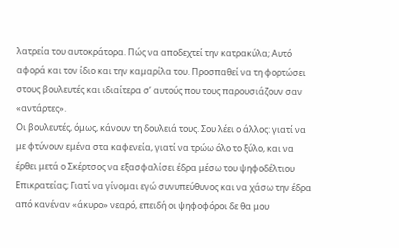λατρεία του αυτοκράτορα. Πώς να αποδεχτεί την κατρακύλα; Αυτό αφορά και τον ίδιο και την καμαρίλα του. Προσπαθεί να τη φορτώσει στους βουλευτές και ιδιαίτερα σ’ αυτούς που τους παρουσιάζουν σαν «αντάρτες».
Οι βουλευτές, όμως, κάνουν τη δουλειά τους. Σου λέει ο άλλος: γιατί να με φτύνουν εμένα στα καφενεία, γιατί να τρώω όλο το ξύλο, και να έρθει μετά ο Σκέρτσος να εξασφαλίσει έδρα μέσω του ψηφοδέλτιου Επικρατείας; Γιατί να γίνομαι εγώ συνυπεύθυνος και να χάσω την έδρα από κανέναν «άκυρο» νεαρό, επειδή οι ψηφοφόροι δε θα μου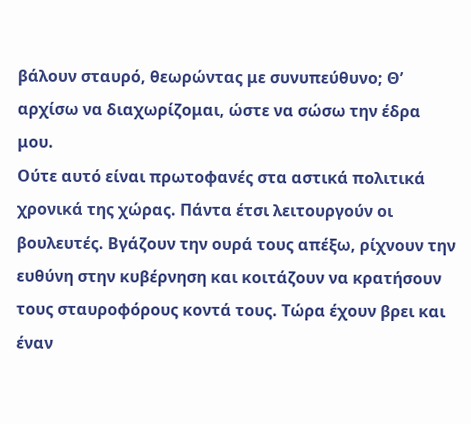βάλουν σταυρό, θεωρώντας με συνυπεύθυνο; Θ’ αρχίσω να διαχωρίζομαι, ώστε να σώσω την έδρα μου.
Ούτε αυτό είναι πρωτοφανές στα αστικά πολιτικά χρονικά της χώρας. Πάντα έτσι λειτουργούν οι βουλευτές. Βγάζουν την ουρά τους απέξω, ρίχνουν την ευθύνη στην κυβέρνηση και κοιτάζουν να κρατήσουν τους σταυροφόρους κοντά τους. Τώρα έχουν βρει και έναν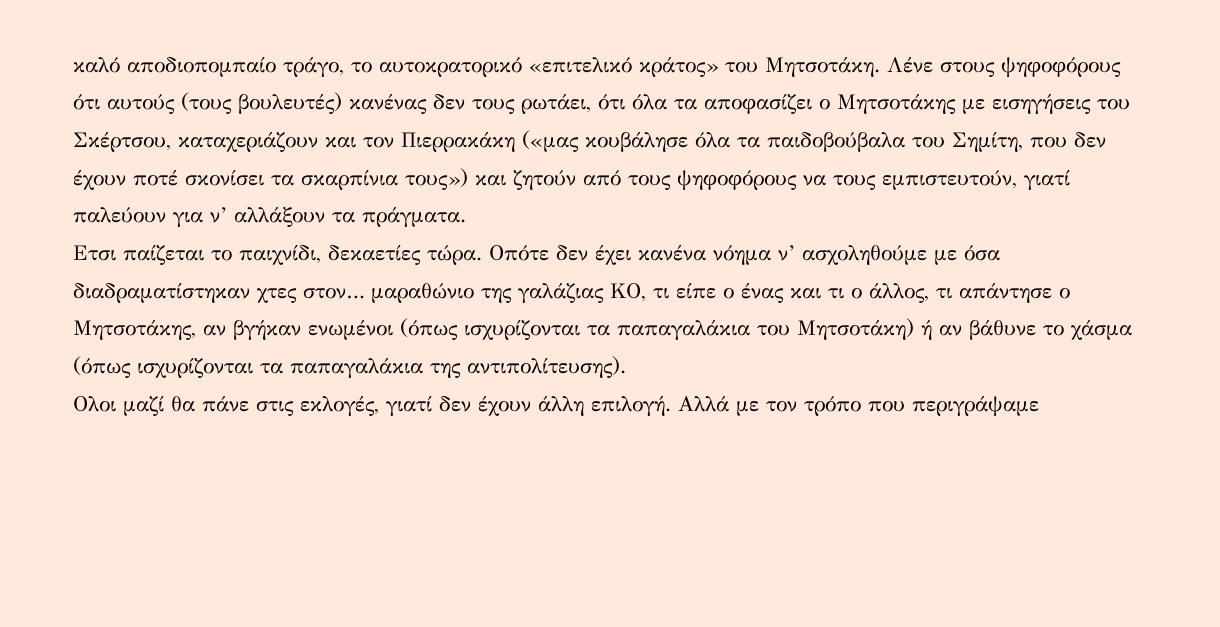καλό αποδιοπομπαίο τράγο, το αυτοκρατορικό «επιτελικό κράτος» του Μητσοτάκη. Λένε στους ψηφοφόρους ότι αυτούς (τους βουλευτές) κανένας δεν τους ρωτάει, ότι όλα τα αποφασίζει ο Μητσοτάκης με εισηγήσεις του Σκέρτσου, καταχεριάζουν και τον Πιερρακάκη («μας κουβάλησε όλα τα παιδοβούβαλα του Σημίτη, που δεν έχουν ποτέ σκονίσει τα σκαρπίνια τους») και ζητούν από τους ψηφοφόρους να τους εμπιστευτούν, γιατί παλεύουν για ν’ αλλάξουν τα πράγματα.
Ετσι παίζεται το παιχνίδι, δεκαετίες τώρα. Οπότε δεν έχει κανένα νόημα ν’ ασχοληθούμε με όσα διαδραματίστηκαν χτες στον… μαραθώνιο της γαλάζιας ΚΟ, τι είπε ο ένας και τι ο άλλος, τι απάντησε ο Μητσοτάκης, αν βγήκαν ενωμένοι (όπως ισχυρίζονται τα παπαγαλάκια του Μητσοτάκη) ή αν βάθυνε το χάσμα (όπως ισχυρίζονται τα παπαγαλάκια της αντιπολίτευσης).
Ολοι μαζί θα πάνε στις εκλογές, γιατί δεν έχουν άλλη επιλογή. Aλλά με τον τρόπο που περιγράψαμε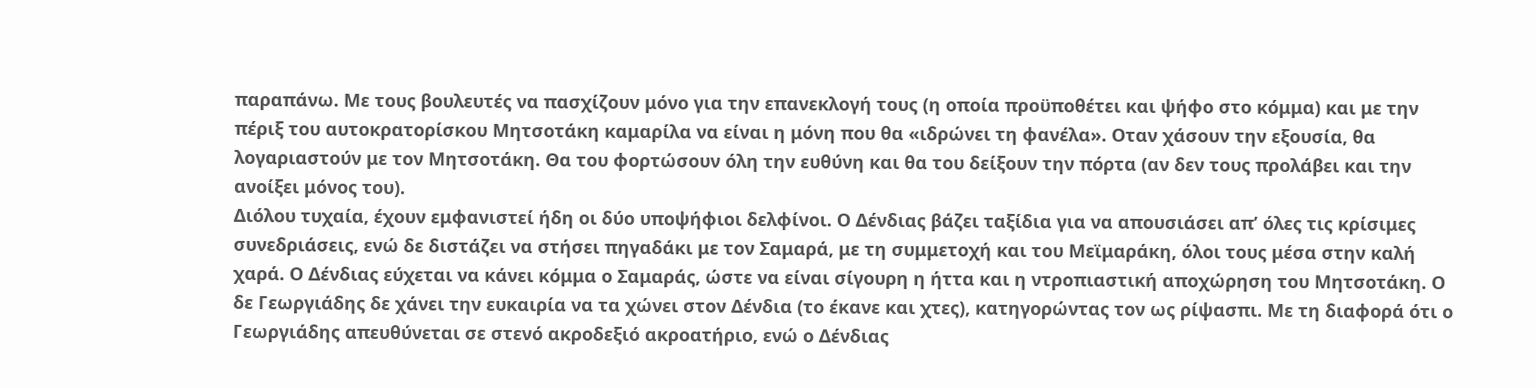παραπάνω. Με τους βουλευτές να πασχίζουν μόνο για την επανεκλογή τους (η οποία προϋποθέτει και ψήφο στο κόμμα) και με την πέριξ του αυτοκρατορίσκου Μητσοτάκη καμαρίλα να είναι η μόνη που θα «ιδρώνει τη φανέλα». Οταν χάσουν την εξουσία, θα λογαριαστούν με τον Μητσοτάκη. Θα του φορτώσουν όλη την ευθύνη και θα του δείξουν την πόρτα (αν δεν τους προλάβει και την ανοίξει μόνος του).
Διόλου τυχαία, έχουν εμφανιστεί ήδη οι δύο υποψήφιοι δελφίνοι. Ο Δένδιας βάζει ταξίδια για να απουσιάσει απ’ όλες τις κρίσιμες συνεδριάσεις, ενώ δε διστάζει να στήσει πηγαδάκι με τον Σαμαρά, με τη συμμετοχή και του Μεϊμαράκη, όλοι τους μέσα στην καλή χαρά. Ο Δένδιας εύχεται να κάνει κόμμα ο Σαμαράς, ώστε να είναι σίγουρη η ήττα και η ντροπιαστική αποχώρηση του Μητσοτάκη. Ο δε Γεωργιάδης δε χάνει την ευκαιρία να τα χώνει στον Δένδια (το έκανε και χτες), κατηγορώντας τον ως ρίψασπι. Με τη διαφορά ότι ο Γεωργιάδης απευθύνεται σε στενό ακροδεξιό ακροατήριο, ενώ ο Δένδιας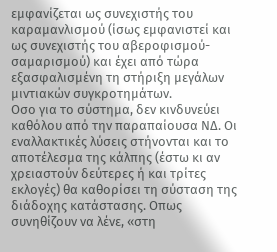εμφανίζεται ως συνεχιστής του καραμανλισμού (ίσως εμφανιστεί και ως συνεχιστής του αβεροφισμού-σαμαρισμού) και έχει από τώρα εξασφαλισμένη τη στήριξη μεγάλων μιντιακών συγκροτημάτων.
Οσο για το σύστημα, δεν κινδυνεύει καθόλου από την παραπαίουσα ΝΔ. Οι εναλλακτικές λύσεις στήνονται και το αποτέλεσμα της κάλπης (έστω κι αν χρειαστούν δεύτερες ή και τρίτες εκλογές) θα καθορίσει τη σύσταση της διάδοχης κατάστασης. Οπως συνηθίζουν να λένε, «στη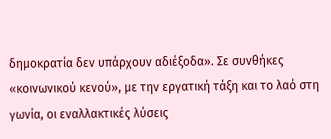δημοκρατία δεν υπάρχουν αδιέξοδα». Σε συνθήκες «κοινωνικού κενού», με την εργατική τάξη και το λαό στη γωνία, οι εναλλακτικές λύσεις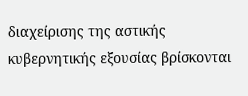διαχείρισης της αστικής κυβερνητικής εξουσίας βρίσκονται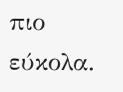πιο εύκολα.